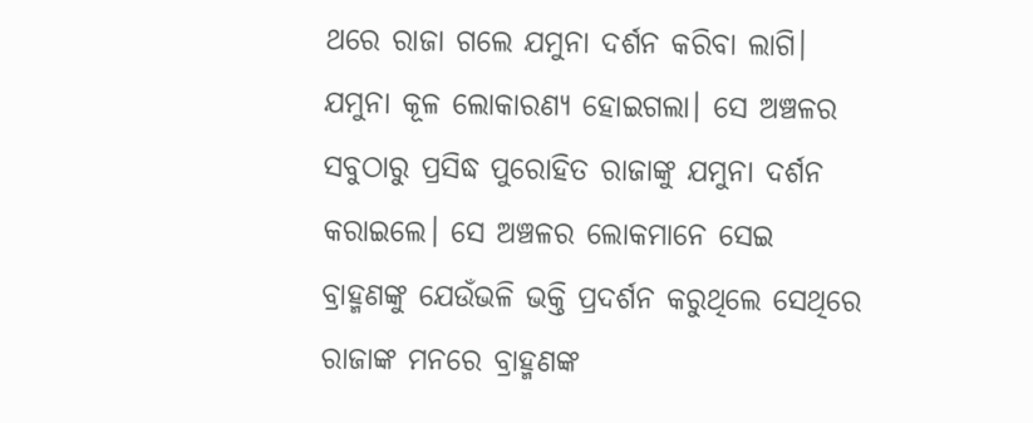ଥରେ ରାଜା ଗଲେ ଯମୁନା ଦର୍ଶନ କରିବା ଲାଗି। ଯମୁନା କୂଳ ଲୋକାରଣ୍ୟ ହୋଇଗଲା। ସେ ଅଞ୍ଚଳର ସବୁଠାରୁ ପ୍ରସିଦ୍ଧ ପୁରୋହିତ ରାଜାଙ୍କୁ ଯମୁନା ଦର୍ଶନ କରାଇଲେ। ସେ ଅଞ୍ଚଳର ଲୋକମାନେ ସେଇ ବ୍ରାହ୍ମଣଙ୍କୁ ଯେଉଁଭଳି ଭକ୍ତି ପ୍ରଦର୍ଶନ କରୁଥିଲେ ସେଥିରେ ରାଜାଙ୍କ ମନରେ ବ୍ରାହ୍ମଣଙ୍କ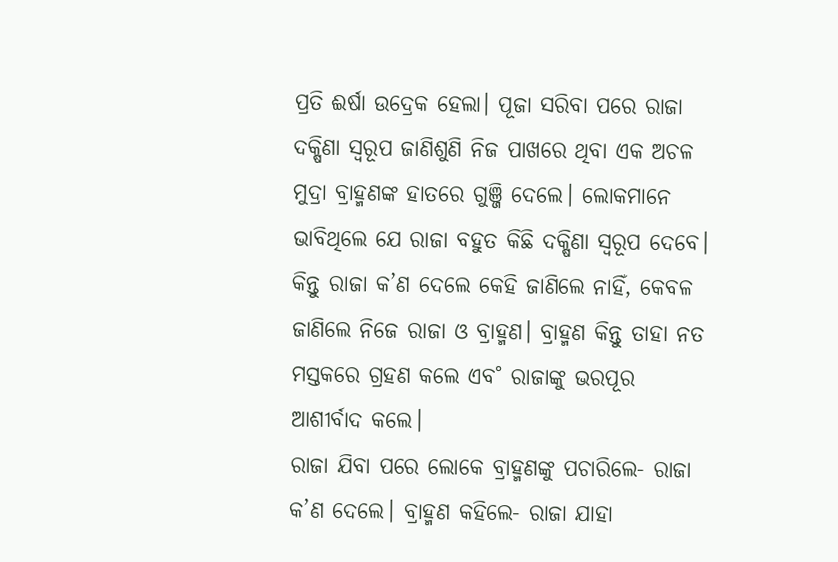ପ୍ରତି ଈର୍ଷା ଉଦ୍ରେକ ହେଲା। ପୂଜା ସରିବା ପରେ ରାଜା ଦକ୍ଷିଣା ସ୍ବରୂପ ଜାଣିଶୁଣି ନିଜ ପାଖରେ ଥିବା ଏକ ଅଚଳ ମୁଦ୍ରା ବ୍ରାହ୍ମଣଙ୍କ ହାତରେ ଗୁଞ୍ଜି ଦେଲେ। ଲୋକମାନେ ଭାବିଥିଲେ ଯେ ରାଜା ବହୁତ କିଛି ଦକ୍ଷିଣା ସ୍ବରୂପ ଦେବେ। କିନ୍ତୁ ରାଜା କ’ଣ ଦେଲେ କେହି ଜାଣିଲେ ନାହିଁ, କେବଳ ଜାଣିଲେ ନିଜେ ରାଜା ଓ ବ୍ରାହ୍ମଣ। ବ୍ରାହ୍ମଣ କିନ୍ତୁ ତାହା ନତ ମସ୍ତକରେ ଗ୍ରହଣ କଲେ ଏବ˚ ରାଜାଙ୍କୁ ଭରପୂର ଆଶୀର୍ବାଦ କଲେ।
ରାଜା ଯିବା ପରେ ଲୋକେ ବ୍ରାହ୍ମଣଙ୍କୁ ପଚାରିଲେ- ରାଜା କ’ଣ ଦେଲେ। ବ୍ରାହ୍ମଣ କହିଲେ- ରାଜା ଯାହା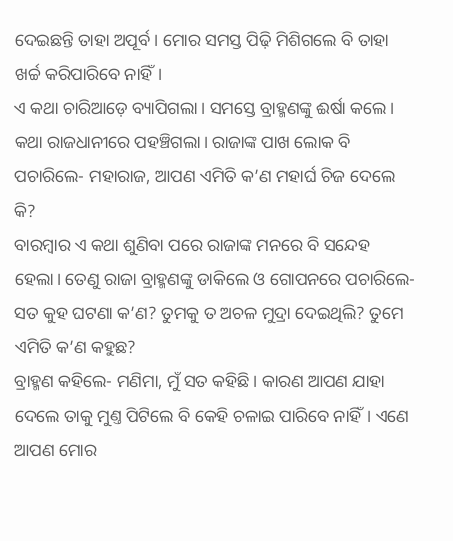ଦେଇଛନ୍ତି ତାହା ଅପୂର୍ବ। ମୋର ସମସ୍ତ ପିଢ଼ି ମିଶିଗଲେ ବି ତାହା ଖର୍ଚ୍ଚ କରିପାରିବେ ନାହିଁ।
ଏ କଥା ଚାରିଆଡ଼େ ବ୍ୟାପିଗଲା। ସମସ୍ତେ ବ୍ରାହ୍ମଣଙ୍କୁ ଈର୍ଷା କଲେ। କଥା ରାଜଧାନୀରେ ପହଞ୍ଚିଗଲା। ରାଜାଙ୍କ ପାଖ ଲୋକ ବି ପଚାରିଲେ- ମହାରାଜ, ଆପଣ ଏମିତି କ’ଣ ମହାର୍ଘ ଚିଜ ଦେଲେ କି?
ବାରମ୍ବାର ଏ କଥା ଶୁଣିବା ପରେ ରାଜାଙ୍କ ମନରେ ବି ସନ୍ଦେହ ହେଲା। ତେଣୁ ରାଜା ବ୍ରାହ୍ମଣଙ୍କୁ ଡାକିଲେ ଓ ଗୋପନରେ ପଚାରିଲେ- ସତ କୁହ ଘଟଣା କ’ଣ? ତୁମକୁ ତ ଅଚଳ ମୁଦ୍ରା ଦେଇଥିଲି? ତୁମେ ଏମିତି କ’ଣ କହୁଛ?
ବ୍ରାହ୍ମଣ କହିଲେ- ମଣିମା, ମୁଁ ସତ କହିଛି। କାରଣ ଆପଣ ଯାହା ଦେଲେ ତାକୁ ମୁଣ୍ତ ପିଟିଲେ ବି କେହି ଚଳାଇ ପାରିବେ ନାହିଁ। ଏଣେ ଆପଣ ମୋର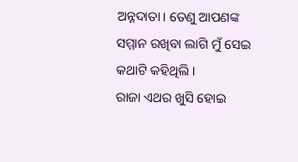ଅନ୍ନଦାତା। ତେଣୁ ଆପଣଙ୍କ ସମ୍ମାନ ରଖିବା ଲାଗି ମୁଁ ସେଇ କଥାଟି କହିଥିଲି।
ରାଜା ଏଥର ଖୁସି ହୋଇ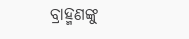ବ୍ରାହ୍ମଣଙ୍କୁ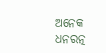ଅନେକ ଧନରତ୍ନ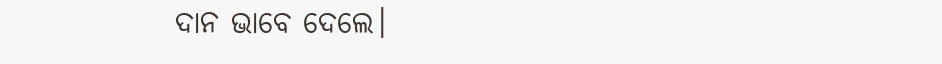ଦାନ ଭାବେ ଦେଲେ।